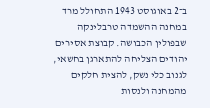ב־2 באוגוסט 1943 התחולל מרד במחנה ההשמדה טרבלינקה שבפולין הכבושה. קבוצת אסירים יהודים הצליחה להתארגן בחשאי, לגנוב כלי נשק, להצית חלקים מהמחנה ולנסות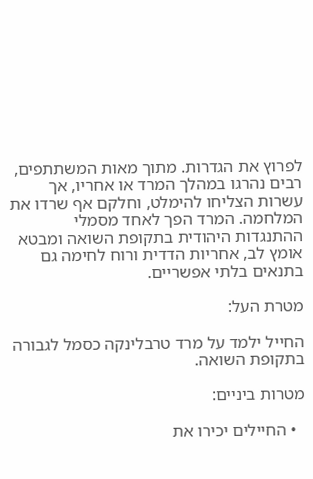לפרוץ את הגדרות. מתוך מאות המשתתפים, רבים נהרגו במהלך המרד או אחריו, אך עשרות הצליחו להימלט, וחלקם אף שרדו את המלחמה. המרד הפך לאחד מסמלי ההתנגדות היהודית בתקופת השואה ומבטא אומץ לב, אחריות הדדית ורוח לחימה גם בתנאים בלתי אפשריים.

מטרת העל:

החייל ילמד על מרד טרבלינקה כסמל לגבורה בתקופת השואה.

מטרות ביניים:

  • החיילים יכירו את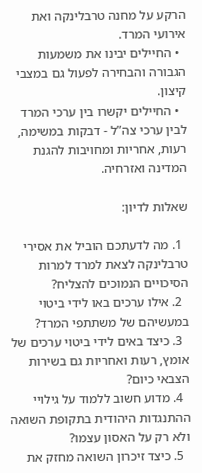הרקע על מחנה טרבלינקה ואת אירועי המרד.
  • החיילים יבינו את משמעות הגבורה והבחירה לפעול גם במצבי קיצון.
  • החיילים יקשרו בין ערכי המרד לבין ערכי צה”ל - דבקות במשימה, רעות, אחריות ומחויבות להגנת המדינה ואזרחיה.

שאלות לדיון:

  1. מה לדעתכם הוביל את אסירי טרבלינקה לצאת למרד למרות הסיכויים הנמוכים להצליח?
  2. אילו ערכים באו לידי ביטוי במעשיהם של משתתפי המרד?
  3. כיצד באים לידי ביטוי ערכים של אומץ, רעות ואחריות גם בשירות הצבאי כיום?
  4. מדוע חשוב ללמוד על גילויי ההתנגדות היהודית בתקופת השואה ולא רק על האסון עצמו?
  5. כיצד זיכרון השואה מחזק את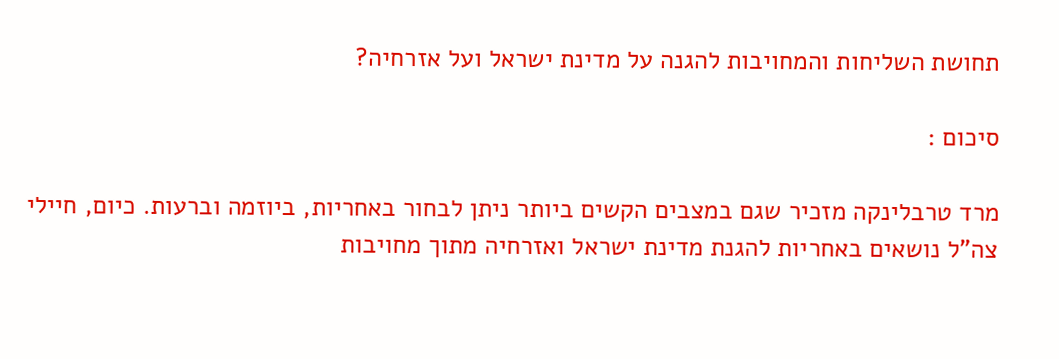תחושת השליחות והמחויבות להגנה על מדינת ישראל ועל אזרחיה?

סיכום :

מרד טרבלינקה מזכיר שגם במצבים הקשים ביותר ניתן לבחור באחריות, ביוזמה וברעות. כיום, חיילי צה”ל נושאים באחריות להגנת מדינת ישראל ואזרחיה מתוך מחויבות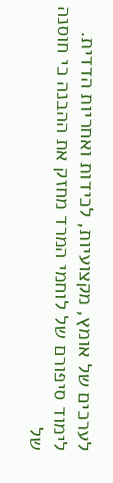לערכים של אומץ, מקצועיות, לכידות ואחריות הדדית. לימוד סיפורם של לוחמי המרד מחזק את ההבנה כי חוסנה של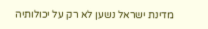מדינת ישראל נשען לא רק על יכולותיה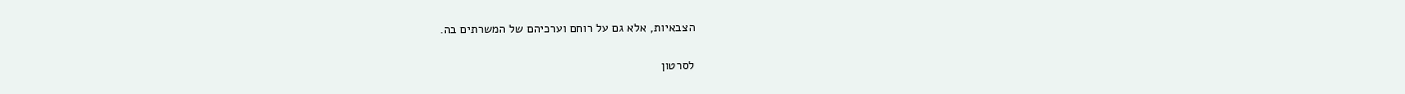הצבאיות, אלא גם על רוחם וערכיהם של המשרתים בה.

לסרטון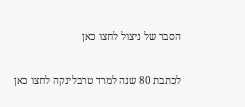הסבר של ניצול לחצו כאן

לכתבת 80 שנה למרד טרבלינקה לחצו כאן